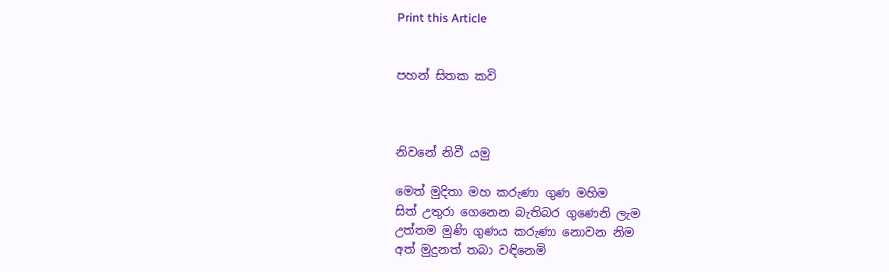Print this Article


පහන් සිතක කවි



නිවනේ නිවී යමු

මෙත් මුදිතා මහ කරුණා ගුණ මහිම
සිත් උතුරා ගෙනෙන බැතිබර ගුණෙනි ලැම
උත්තම මුණි ගුණය කරුණා නොවන නිම
අත් මුදුනත් තබා වඳිනෙමි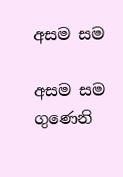අසම සම

අසම සම ගුණෙනි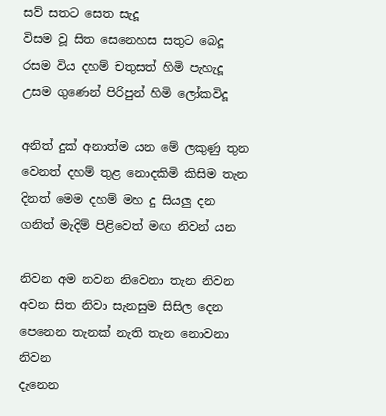සව් සතට සෙත සැදූ
විසම වූ සිත සෙනෙහස සතුට බෙදූ
රසම විය දහම් චතුසත් හිමි පැහැදූ
උසම ගුණෙන් පිරිපුන් හිමි ලෝකවිදූ

අනිත් දුක් අනාත්ම යන මේ ලකුණු තුන
වෙනත් දහම් තුළ නොදකිමි කිසිම තැන
දිනත් මෙම දහම් මහ දු සියලු දන
ගනිත් මැදිම් පිළිවෙත් මඟ නිවන් යන

නිවන අම නවන නිවෙනා තැන නිවන
අවන සිත නිවා සැනසුම සිසිල දෙන
පෙනෙන තැනක් නැති තැන නොවනා නිවන
දැනෙන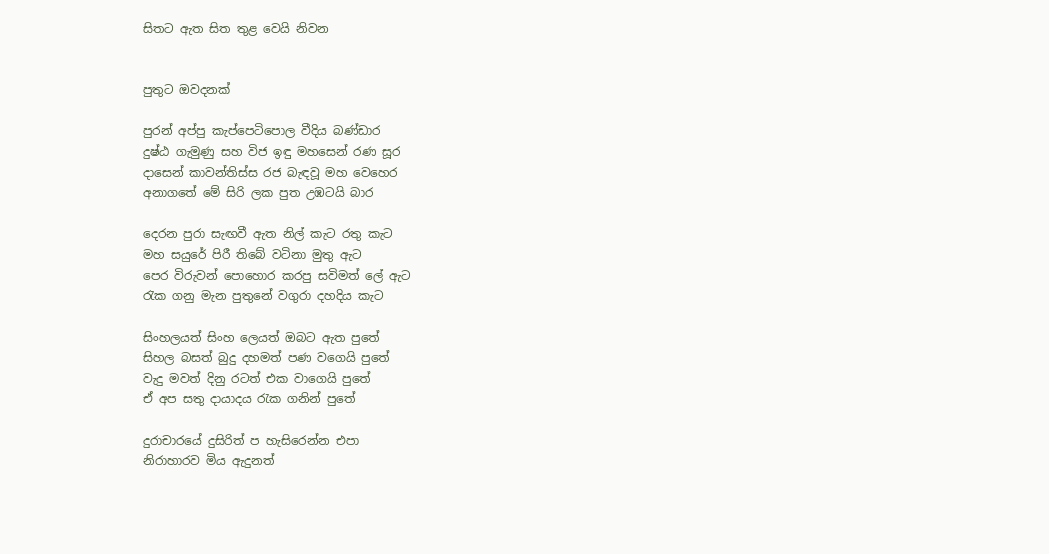සිතට ඇත සිත තුළ වෙයි නිවන


පුතුට ඔවදනක්

පුරන් අප්පු කැප්පෙටිපොල වීදිය බණ්ඩාර
දුෂ්ඨ ගැමුණු සහ විජ ඉඳු මහසෙන් රණ සූර
දාසෙන් කාවන්තිස්ස රජ බැඳවූ මහ වෙහෙර
අනාගතේ මේ සිරි ලක පුත උඹටයි බාර

දෙරන පුරා සැඟවී ඇත නිල් කැට රතු කැට
මහ සයුරේ පිරී තිබේ වටිනා මුතු ඇට
පෙර විරුවන් පොහොර කරපු සවිමත් ලේ ඇට
රැක ගනු මැන පුතුනේ වගුරා දහදිය කැට

සිංහලයත් සිංහ ලෙයත් ඔබට ඇත පුතේ
සිහල බසත් බුදු දහමත් පණ වගෙයි පුතේ
වැදු මවත් දිනු රටත් එක වාගෙයි පුතේ
ඒ අප සතු දායාදය රැක ගනින් පුතේ

දුරාචාරයේ දුසිරිත් ප හැසිරෙන්න එපා
නිරාහාරව මිය ඇදුනත්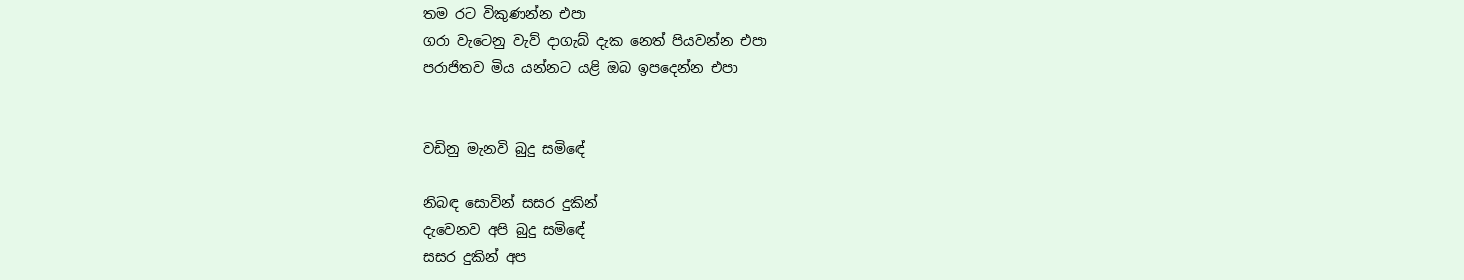තම රට විකුණන්න එපා
ගරා වැටෙනු වැව් දාගැබ් දැක නෙත් පියවන්න එපා
පරාජිතව මිය යන්නට යළි ඔබ ඉපදෙන්න එපා


වඩිනු මැනවි බුදු සමිඳේ

නිබඳ සොවින් සසර දුකින්
දැවෙනව අපි බුදු සමිඳේ
සසර දුකින් අප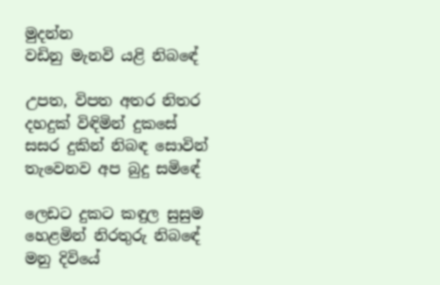මුදන්න
වඩිනු මැනවි යළි නිබඳේ

උපත, විපත අතර නිතර
දහදුක් විඳිමින් දුකසේ
සසර දුකින් නිබඳ සොවින්
තැවෙනව අප බුදු සමිඳේ

ලෙඩට දුකට කඳුල සුසුම
හෙළමින් නිරතුරු නිබඳේ
මනු දිවියේ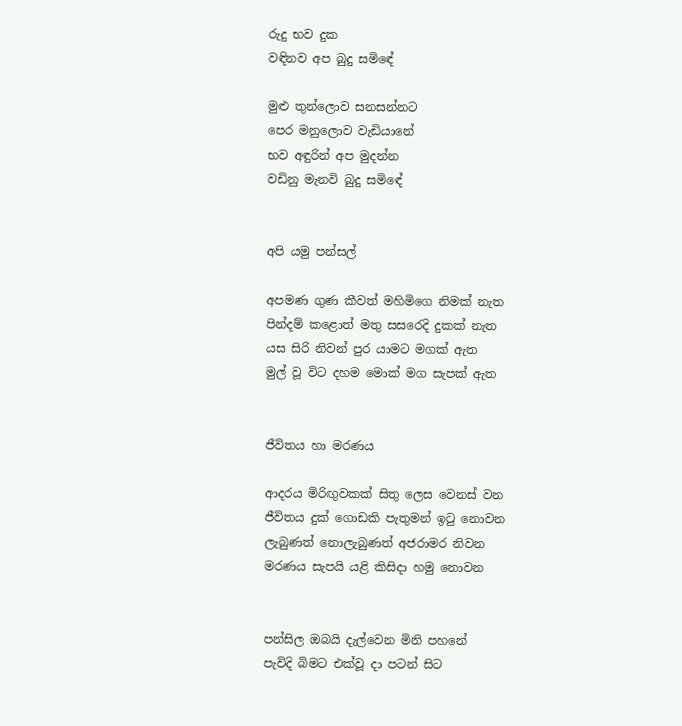රුදු භව දුක
වඳිනව අප බුදු සමිඳේ

මුළු තුන්ලොව සනසන්නට
පෙර මනුලොව වැඩියානේ
භව අඳුරින් අප මුදන්න
වඩිනු මැනවි බුදු සමිඳේ


අපි යමු පන්සල්

අපමණ ගුණ කීවත් මහිමිගෙ නිමක් නැත
පින්දම් කළොත් මතු සසරෙදි දුකක් නැත
යස සිරි නිවන් පුර යාමට මගක් ඇත
මුල් වූ විට දහම මොක් මග සැපක් ඇත


ජීවිතය හා මරණය

ආදරය මිරිඟුවකක් සිතු ලෙස වෙනස් වන
ජීවිතය දුක් ගොඩකි පැතුමන් ඉටු නොවන
ලැබුණත් නොලැබුණත් අජරාමර නිවන
මරණය සැපයි යළි කිසිදා හමු නොවන


පන්සිල ඔබයි දැල්වෙන මිනි පහනේ
පැවිදි බිමට එක්වූ දා පටන් සිට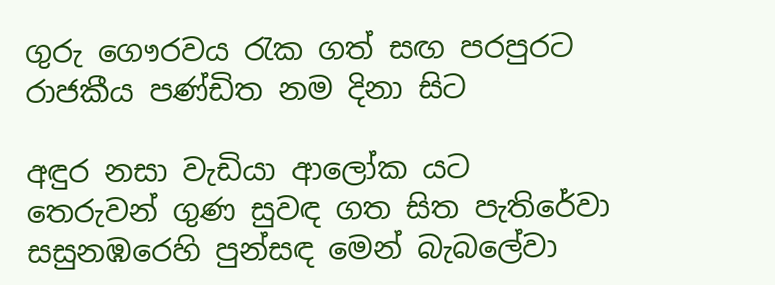ගුරු ගෞරවය රැක ගත් සඟ පරපුරට
රාජකීය පණ්ඩිත නම දිනා සිට

අඳුර නසා වැඩියා ආලෝක යට
තෙරුවන් ගුණ සුවඳ ගත සිත පැතිරේවා
සසුනඹරෙහි පුන්සඳ මෙන් බැබලේවා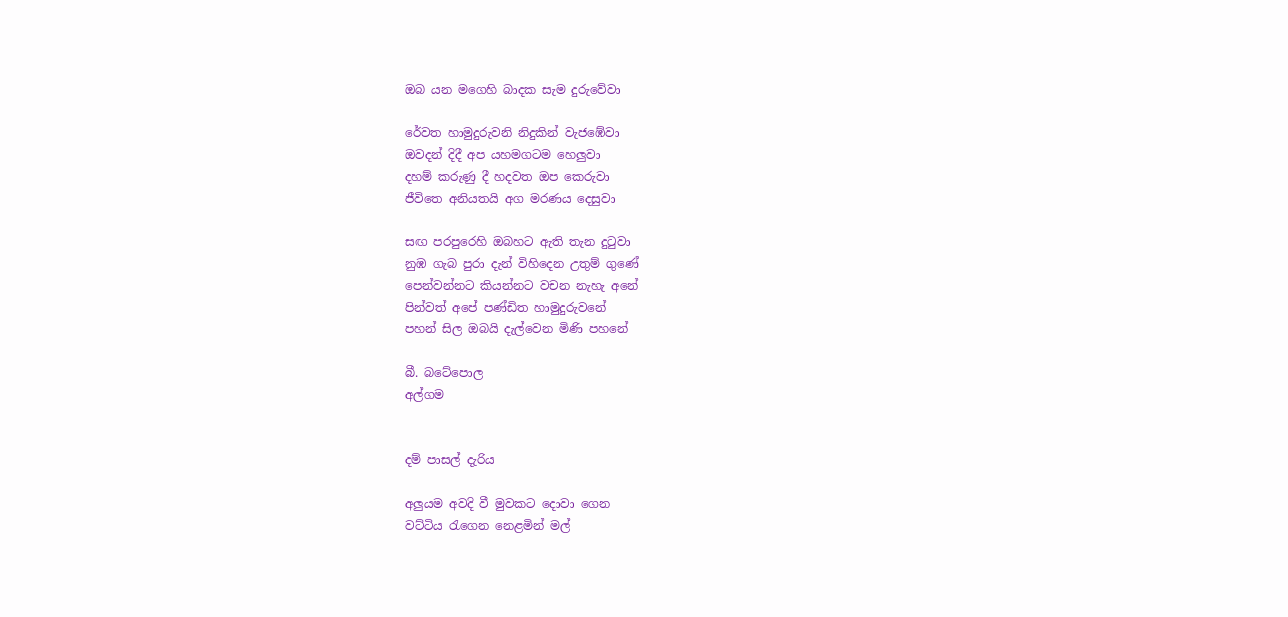ඔබ යන මගෙහි බාදක සැම දුරුවේවා

රේවත හාමුදුරුවනි නිදුකින් වැජඹේවා
ඔවදන් දිදී අප යහමගටම හෙලුවා
දහම් කරුණු දී හදවත ඔප කෙරුවා
ජීවිතෙ අනියතයි අග මරණය දෙසුවා

සඟ පරපුරෙහි ඔබහට ඇති තැන දුටුවා
නුඹ ගැබ පුරා දැන් විහිදෙන උතුම් ගුණේ
පෙන්වන්නට කියන්නට වචන නැහැ අනේ
පින්වත් අපේ පණ්ඩිත හාමුදුරුවනේ
පහන් සිල ඔබයි දැල්වෙන මිණි පහනේ

බී. බටේපොල
අල්ගම


දම් පාසල් දැරිය

අලුයම අවදි වී මුවකට දොවා ගෙන
වට්ටිය රැගෙන නෙළමින් මල්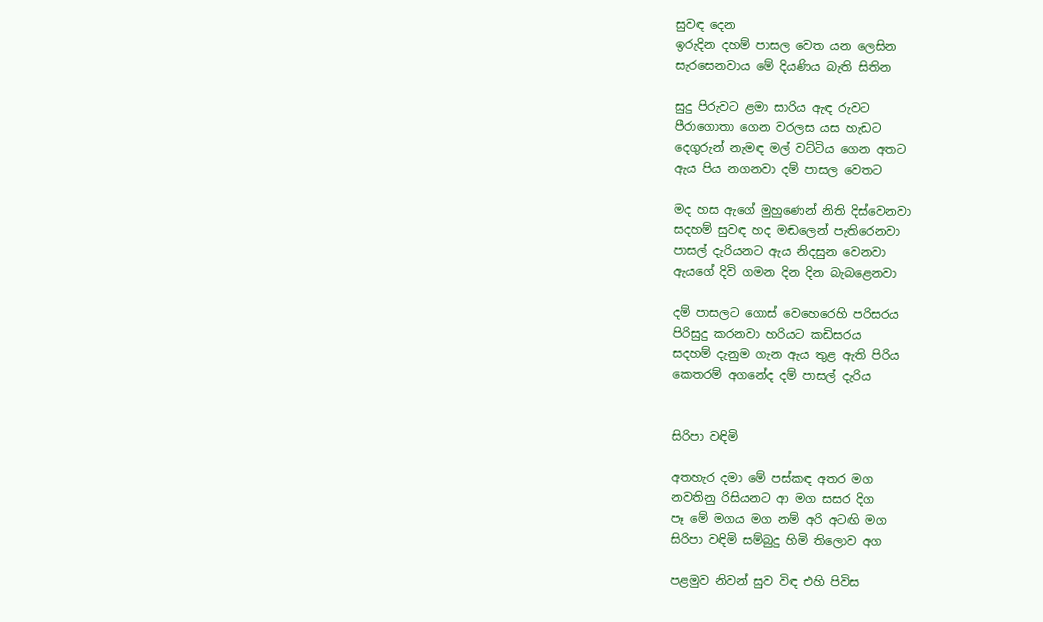සුවඳ දෙන
ඉරුදින දහම් පාසල වෙත යන ලෙසින
සැරසෙනවාය මේ දියණිය බැති සිතින

සුදු පිරුවට ළමා සාරිය ඇඳ රුවට
පීරාගොතා ගෙන වරලස යස හැඩට
දෙගුරුන් නැමඳ මල් වට්ටිය ගෙන අතට
ඇය පිය නගනවා දම් පාසල වෙතට

මද හස ඇගේ මුහුණෙන් නිති දිස්වෙනවා
සදහම් සුවඳ හද මඬලෙන් පැතිරෙනවා
පාසල් දැරියනට ඇය නිදසුන වෙනවා
ඇයගේ දිවි ගමන දින දින බැබළෙනවා

දම් පාසලට ගොස් වෙහෙරෙහි පරිසරය
පිරිසුදු කරනවා හරියට කඩිසරය
සදහම් දැනුම ගැන ඇය තුළ ඇති පිරිය
කෙතරම් අගනේද දම් පාසල් දැරිය


සිරිපා වඳිමි

අතහැර දමා මේ පස්කඳ අතර මග
නවතිනු රිසියනට ආ මග සසර දිග
පෑ මේ මගය මග නම් අරි අටඟි මග
සිරිපා වඳිමි සම්බුදු හිමි තිලොව අග

පළමුව නිවන් සුව විඳ එහි පිවිස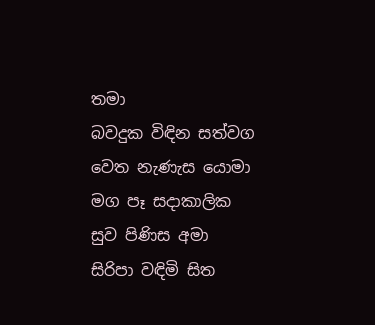තමා
බවදුක විඳින සත්වග වෙත නැණැස යොමා
මග පෑ සදාකාලික සුව පිණිස අමා
සිරිපා වඳිමි සිත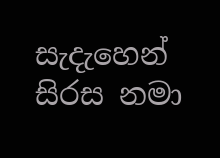සැදැහෙන් සිරස නමා